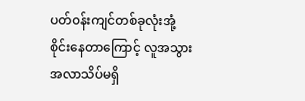ပတ်၀န်းကျင်တစ်ခုလုံးအုံ့စိုင်းနေတာကြောင့် လူအသွားအလာသိပ်မရှိ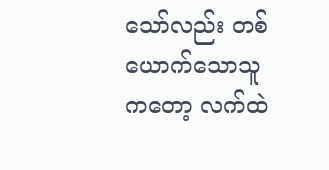သော်လည်း တစ်ယောက်သောသူကတော့ လက်ထဲ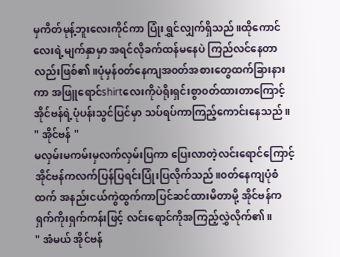မှကိတ်မုန့်ဘူးလေးကိုင်ကာ ပြုံးရွှင်လျှက်ရှိသည်။ထိုကောင်လေးရဲ့မျက်နှာမှာ အရင်လိုခက်ထန်မနေပဲ ကြည်လင်နေတာလည်းဖြစ်၏။ပုံမှန်၀တ်နေကျအ၀တ်အစားတွေထက်ခြားနားကာ အဖြူရောင်shirtလေးကိုပဲရိုးရှင်းစွာ၀တ်ထားတာကြောင့် အိုင်ဗန်ရဲ့ပုံပန်းသွင်ပြင်မှာ သပ်ရပ်ကာကြည့်ကောင်းနေသည်။
" အိုင်ဗန် "
မလှမ်းမကမ်းမှလက်လှမ်းပြကာ ပြေးလာတဲ့လင်းရောင်ကြောင့် အိုင်ဗန်ကလက်ပြန်ပြရင်းပြုံးပြလိုက်သည်။၀တ်နေကျပုံစံထက် အနည်းငယ်ကွဲထွက်ကာပြင်ဆင်ထားမိတာမို့ အိုင်ဗန်ကရှက်ကိုးရှက်ကန်းဖြင့် လင်းရောင်ကိုအကြည့်လွှဲလိုက်၏။
" အံမယ် အိုင်ဗန်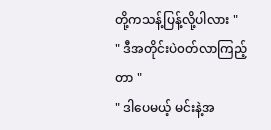တို့ကသန့်ပြန့်လို့ပါလား "
" ဒီအတိုင်းပဲ၀တ်လာကြည့်တာ "
" ဒါပေမယ့် မင်းနဲ့အ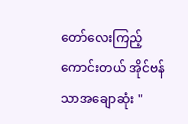တော်လေးကြည့်ကောင်းတယ် အိုင်ဗန်သာအချောဆုံး "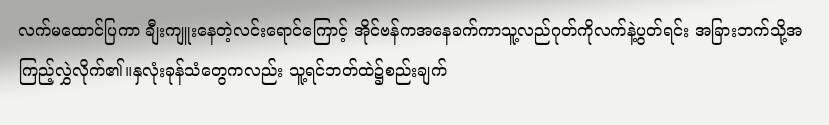လက်မထောင်ပြကာ ချီးကျူးနေတဲ့လင်းရောင်ကြောင့် အိုင်ဗန်ကအနေခက်ကာသူ့လည်ဂုတ်ကိုလက်နဲ့ပွတ်ရင်း အခြားဘက်သို့အကြည့်လွှဲလိုက်၏။နှလုံးခုန်သံတွေကလည်း သူ့ရင်ဘတ်ထဲ၌စည်းချက်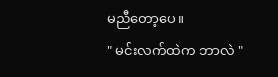မညီတော့ပေ။
" မင်းလက်ထဲက ဘာလဲ "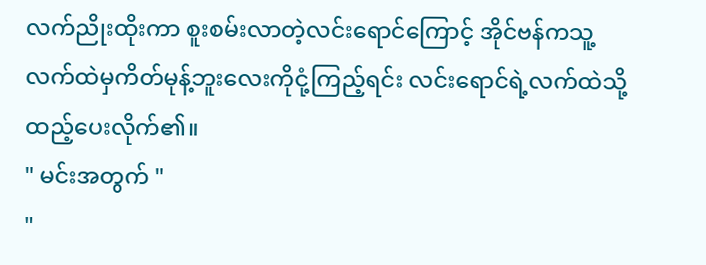လက်ညိုးထိုးကာ စူးစမ်းလာတဲ့လင်းရောင်ကြောင့် အိုင်ဗန်ကသူ့လက်ထဲမှကိတ်မုန့်ဘူးလေးကိုငုံ့ကြည့်ရင်း လင်းရောင်ရဲ့လက်ထဲသို့ထည့်ပေးလိုက်၏။
" မင်းအတွက် "
"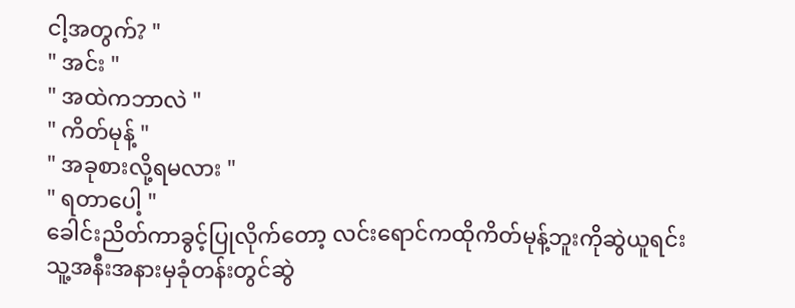ငါ့အတွက်? "
" အင်း "
" အထဲကဘာလဲ "
" ကိတ်မုန့် "
" အခုစားလို့ရမလား "
" ရတာပေါ့ "
ခေါင်းညိတ်ကာခွင့်ပြုလိုက်တော့ လင်းရောင်ကထိုကိတ်မုန့်ဘူးကိုဆွဲယူရင်း သူ့အနီးအနားမှခုံတန်းတွင်ဆွဲ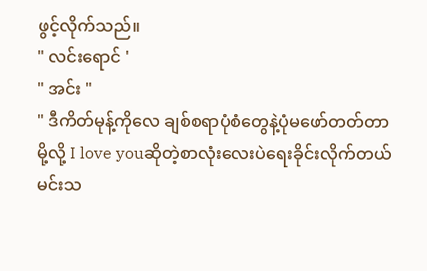ဖွင့်လိုက်သည်။
" လင်းရောင် '
" အင်း "
" ဒီကိတ်မုန့်ကိုလေ ချစ်စရာပုံစံတွေနဲ့ပုံမဖော်တတ်တာမို့လို့ I love youဆိုတဲ့စာလုံးလေးပဲရေးခိုင်းလိုက်တယ် မင်းသ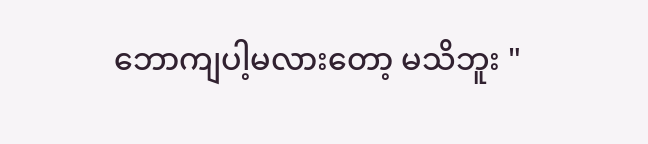ဘောကျပါ့မလားတော့ မသိဘူး "